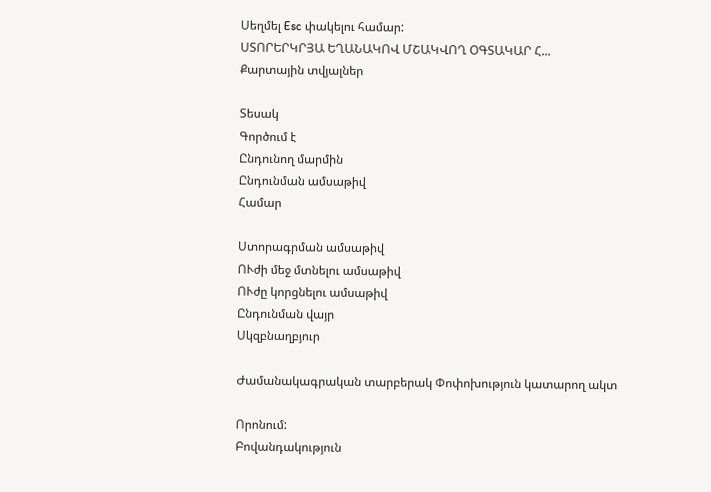Սեղմել Esc փակելու համար:
ՍՏՈՐԵՐԿՐՅԱ ԵՂԱՆԱԿՈՎ ՄՇԱԿՎՈՂ ՕԳՏԱԿԱՐ Հ...
Քարտային տվյալներ

Տեսակ
Գործում է
Ընդունող մարմին
Ընդունման ամսաթիվ
Համար

Ստորագրման ամսաթիվ
ՈՒժի մեջ մտնելու ամսաթիվ
ՈՒժը կորցնելու ամսաթիվ
Ընդունման վայր
Սկզբնաղբյուր

Ժամանակագրական տարբերակ Փոփոխություն կատարող ակտ

Որոնում:
Բովանդակություն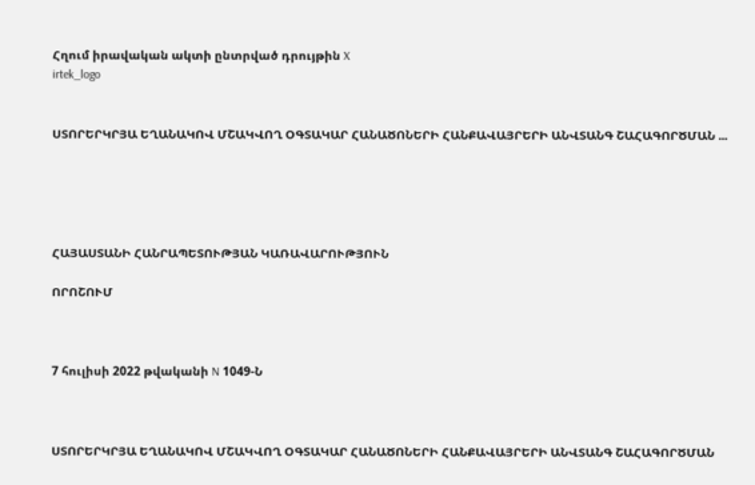Հղում իրավական ակտի ընտրված դրույթին X
irtek_logo


ՍՏՈՐԵՐԿՐՅԱ ԵՂԱՆԱԿՈՎ ՄՇԱԿՎՈՂ ՕԳՏԱԿԱՐ ՀԱՆԱԾՈՆԵՐԻ ՀԱՆՔԱՎԱՅՐԵՐԻ ԱՆՎՏԱՆԳ ՇԱՀԱԳՈՐԾՄԱՆ ...





ՀԱՅԱՍՏԱՆԻ ՀԱՆՐԱՊԵՏՈՒԹՅԱՆ ԿԱՌԱՎԱՐՈՒԹՅՈՒՆ

ՈՐՈՇՈՒՄ



7 հուլիսի 2022 թվականի N 1049-Ն



ՍՏՈՐԵՐԿՐՅԱ ԵՂԱՆԱԿՈՎ ՄՇԱԿՎՈՂ ՕԳՏԱԿԱՐ ՀԱՆԱԾՈՆԵՐԻ ՀԱՆՔԱՎԱՅՐԵՐԻ ԱՆՎՏԱՆԳ ՇԱՀԱԳՈՐԾՄԱՆ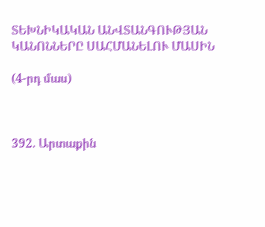ՏԵԽՆԻԿԱԿԱՆ ԱՆՎՏԱՆԳՈՒԹՅԱՆ ԿԱՆՈՆՆԵՐԸ ՍԱՀՄԱՆԵԼՈՒ ՄԱՍԻՆ

(4-րդ մաս)



392. Արտաքին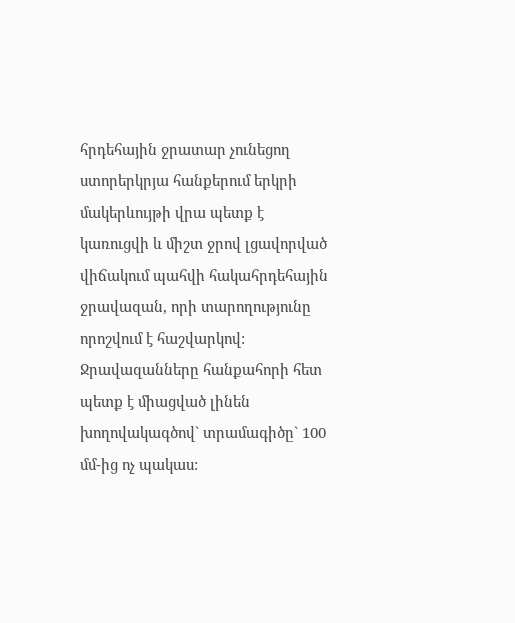հրդեհային ջրատար չունեցող ստորերկրյա հանքերում երկրի մակերևույթի վրա պետք է կառուցվի և միշտ ջրով լցավորված վիճակում պահվի հակահրդեհային ջրավազան, որի տարողությունը որոշվում է հաշվարկով: Ջրավազանները հանքահորի հետ պետք է միացված լինեն խողովակագծով` տրամագիծը` 100 մմ-ից ոչ պակաս: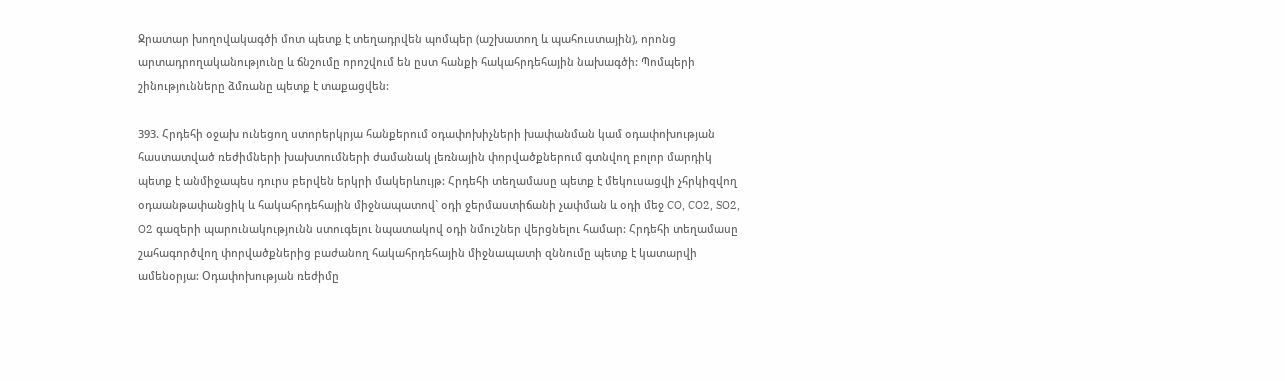Ջրատար խողովակագծի մոտ պետք է տեղադրվեն պոմպեր (աշխատող և պահուստային), որոնց արտադրողականությունը և ճնշումը որոշվում են ըստ հանքի հակահրդեհային նախագծի: Պոմպերի շինությունները ձմռանը պետք է տաքացվեն:

393. Հրդեհի օջախ ունեցող ստորերկրյա հանքերում օդափոխիչների խափանման կամ օդափոխության հաստատված ռեժիմների խախտումների ժամանակ լեռնային փորվածքներում գտնվող բոլոր մարդիկ պետք է անմիջապես դուրս բերվեն երկրի մակերևույթ: Հրդեհի տեղամասը պետք է մեկուսացվի չհրկիզվող օդաանթափանցիկ և հակահրդեհային միջնապատով` օդի ջերմաստիճանի չափման և օդի մեջ CO, CO2, SO2, O2 գազերի պարունակությունն ստուգելու նպատակով օդի նմուշներ վերցնելու համար: Հրդեհի տեղամասը շահագործվող փորվածքներից բաժանող հակահրդեհային միջնապատի զննումը պետք է կատարվի ամենօրյա: Օդափոխության ռեժիմը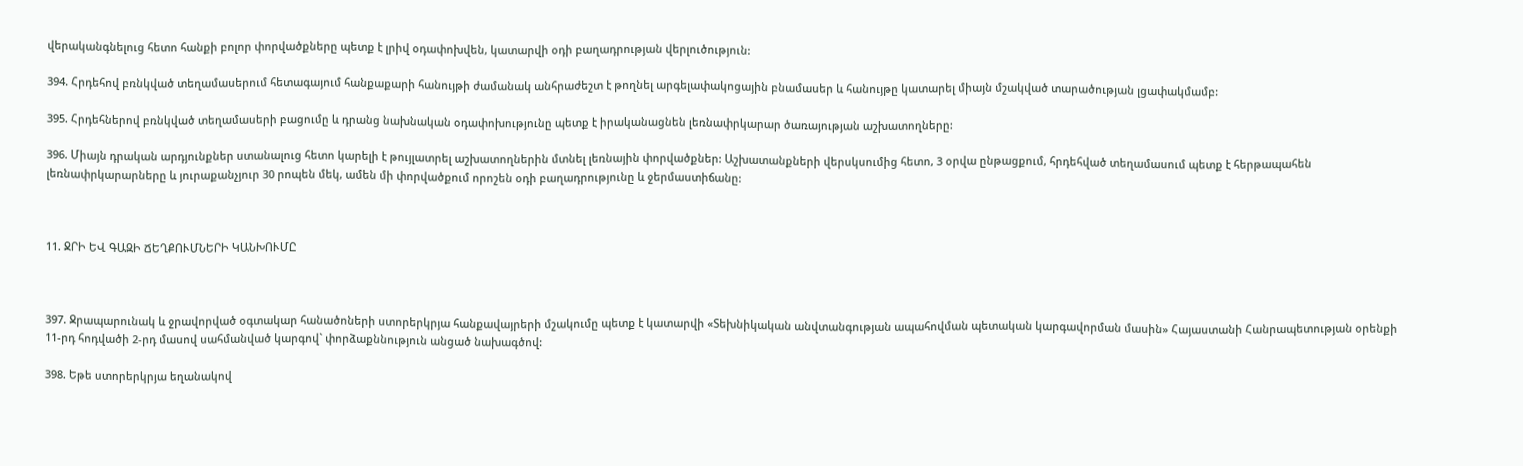վերականգնելուց հետո հանքի բոլոր փորվածքները պետք է լրիվ օդափոխվեն, կատարվի օդի բաղադրության վերլուծություն:

394. Հրդեհով բռնկված տեղամասերում հետագայում հանքաքարի հանույթի ժամանակ անհրաժեշտ է թողնել արգելափակոցային բնամասեր և հանույթը կատարել միայն մշակված տարածության լցափակմամբ:

395. Հրդեհներով բռնկված տեղամասերի բացումը և դրանց նախնական օդափոխությունը պետք է իրականացնեն լեռնափրկարար ծառայության աշխատողները:

396. Միայն դրական արդյունքներ ստանալուց հետո կարելի է թույլատրել աշխատողներին մտնել լեռնային փորվածքներ: Աշխատանքների վերսկսումից հետո, 3 օրվա ընթացքում, հրդեհված տեղամասում պետք է հերթապահեն լեռնափրկարարները և յուրաքանչյուր 30 րոպեն մեկ, ամեն մի փորվածքում որոշեն օդի բաղադրությունը և ջերմաստիճանը:



11. ՋՐԻ ԵՎ ԳԱԶԻ ՃԵՂՔՈՒՄՆԵՐԻ ԿԱՆԽՈՒՄԸ



397. Ջրապարունակ և ջրավորված օգտակար հանածոների ստորերկրյա հանքավայրերի մշակումը պետք է կատարվի «Տեխնիկական անվտանգության ապահովման պետական կարգավորման մասին» Հայաստանի Հանրապետության օրենքի 11-րդ հոդվածի 2-րդ մասով սահմանված կարգով` փորձաքննություն անցած նախագծով:

398. Եթե ստորերկրյա եղանակով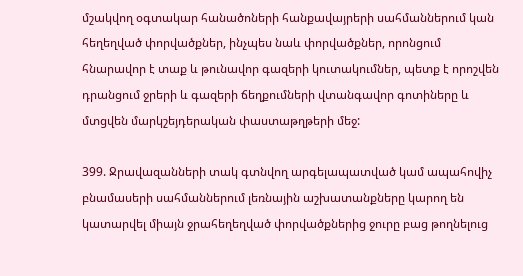մշակվող օգտակար հանածոների հանքավայրերի սահմաններում կան հեղեղված փորվածքներ, ինչպես նաև փորվածքներ, որոնցում հնարավոր է տաք և թունավոր գազերի կուտակումներ, պետք է որոշվեն դրանցում ջրերի և գազերի ճեղքումների վտանգավոր գոտիները և մտցվեն մարկշեյդերական փաստաթղթերի մեջ:

399. Ջրավազանների տակ գտնվող արգելապատված կամ ապահովիչ բնամասերի սահմաններում լեռնային աշխատանքները կարող են կատարվել միայն ջրահեղեղված փորվածքներից ջուրը բաց թողնելուց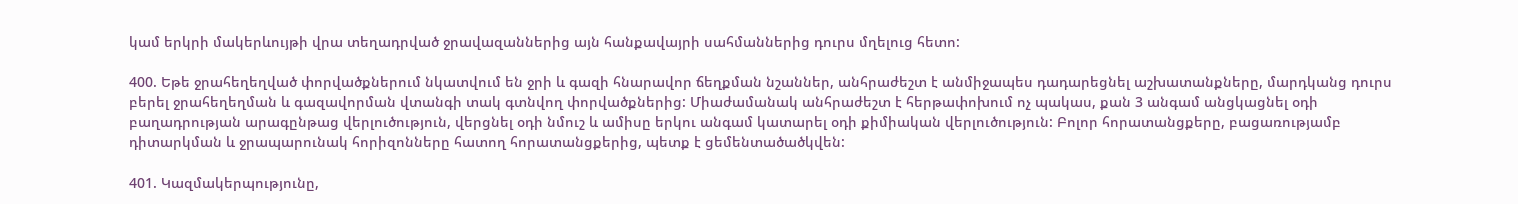կամ երկրի մակերևույթի վրա տեղադրված ջրավազաններից այն հանքավայրի սահմաններից դուրս մղելուց հետո:

400. Եթե ջրահեղեղված փորվածքներում նկատվում են ջրի և գազի հնարավոր ճեղքման նշաններ, անհրաժեշտ է անմիջապես դադարեցնել աշխատանքները, մարդկանց դուրս բերել ջրահեղեղման և գազավորման վտանգի տակ գտնվող փորվածքներից: Միաժամանակ անհրաժեշտ է հերթափոխում ոչ պակաս, քան 3 անգամ անցկացնել օդի բաղադրության արագընթաց վերլուծություն, վերցնել օդի նմուշ և ամիսը երկու անգամ կատարել օդի քիմիական վերլուծություն: Բոլոր հորատանցքերը, բացառությամբ դիտարկման և ջրապարունակ հորիզոնները հատող հորատանցքերից, պետք է ցեմենտածածկվեն:

401. Կազմակերպությունը,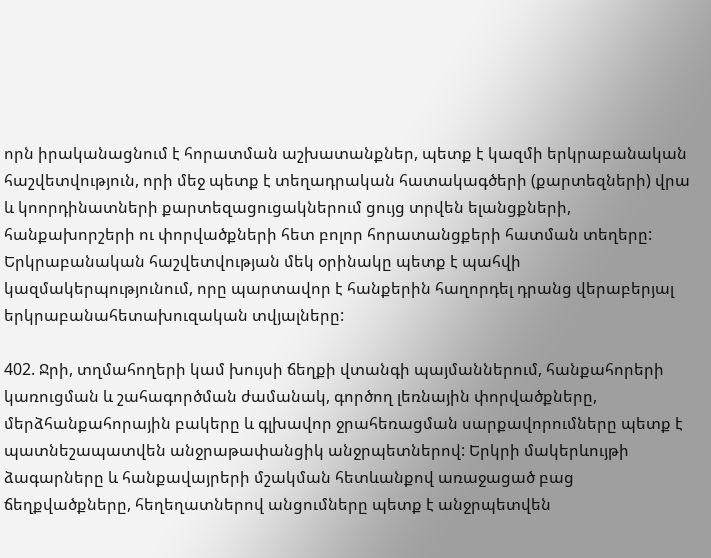որն իրականացնում է հորատման աշխատանքներ, պետք է կազմի երկրաբանական հաշվետվություն, որի մեջ պետք է տեղադրական հատակագծերի (քարտեզների) վրա և կոորդինատների քարտեզացուցակներում ցույց տրվեն ելանցքների, հանքախորշերի ու փորվածքների հետ բոլոր հորատանցքերի հատման տեղերը: Երկրաբանական հաշվետվության մեկ օրինակը պետք է պահվի կազմակերպությունում, որը պարտավոր է հանքերին հաղորդել դրանց վերաբերյալ երկրաբանահետախուզական տվյալները:

402. Ջրի, տղմահողերի կամ խույսի ճեղքի վտանգի պայմաններում, հանքահորերի կառուցման և շահագործման ժամանակ, գործող լեռնային փորվածքները, մերձհանքահորային բակերը և գլխավոր ջրահեռացման սարքավորումները պետք է պատնեշապատվեն անջրաթափանցիկ անջրպետներով: Երկրի մակերևույթի ձագարները և հանքավայրերի մշակման հետևանքով առաջացած բաց ճեղքվածքները, հեղեղատներով անցումները պետք է անջրպետվեն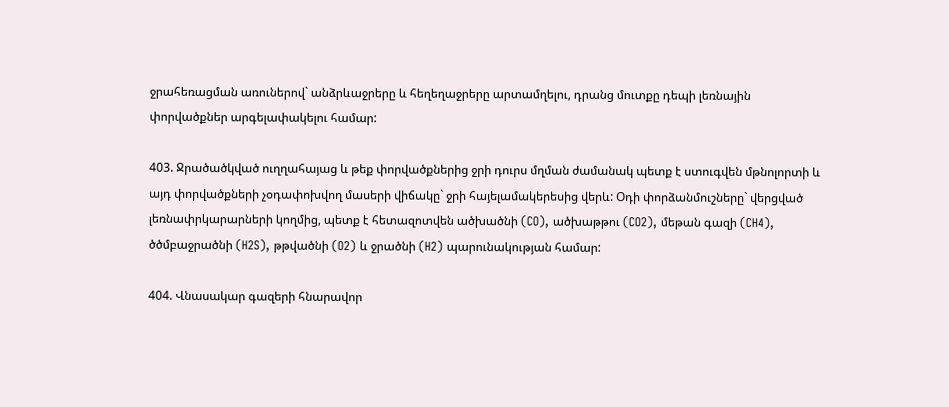ջրահեռացման առուներով` անձրևաջրերը և հեղեղաջրերը արտամղելու, դրանց մուտքը դեպի լեռնային փորվածքներ արգելափակելու համար:

403. Ջրածածկված ուղղահայաց և թեք փորվածքներից ջրի դուրս մղման ժամանակ պետք է ստուգվեն մթնոլորտի և այդ փորվածքների չօդափոխվող մասերի վիճակը` ջրի հայելամակերեսից վերև: Օդի փորձանմուշները` վերցված լեռնափրկարարների կողմից, պետք է հետազոտվեն ածխածնի (CO), ածխաթթու (CO2), մեթան գազի (CH4), ծծմբաջրածնի (H2S), թթվածնի (O2) և ջրածնի (H2) պարունակության համար:

404. Վնասակար գազերի հնարավոր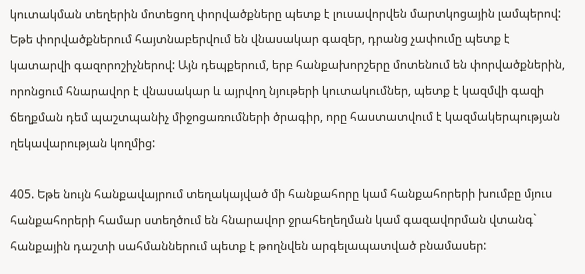կուտակման տեղերին մոտեցող փորվածքները պետք է լուսավորվեն մարտկոցային լամպերով: Եթե փորվածքներում հայտնաբերվում են վնասակար գազեր, դրանց չափումը պետք է կատարվի գազորոշիչներով: Այն դեպքերում, երբ հանքախորշերը մոտենում են փորվածքներին, որոնցում հնարավոր է վնասակար և այրվող նյութերի կուտակումներ, պետք է կազմվի գազի ճեղքման դեմ պաշտպանիչ միջոցառումների ծրագիր, որը հաստատվում է կազմակերպության ղեկավարության կողմից:

405. Եթե նույն հանքավայրում տեղակայված մի հանքահորը կամ հանքահորերի խումբը մյուս հանքահորերի համար ստեղծում են հնարավոր ջրահեղեղման կամ գազավորման վտանգ` հանքային դաշտի սահմաններում պետք է թողնվեն արգելապատված բնամասեր: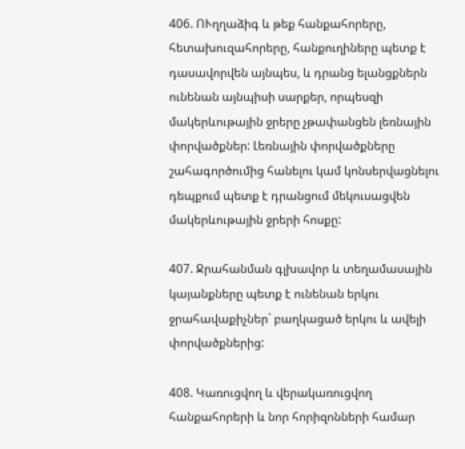406. ՈՒղղաձիգ և թեք հանքահորերը, հետախուզահորերը, հանքուղիները պետք է դասավորվեն այնպես, և դրանց ելանցքներն ունենան այնպիսի սարքեր, որպեսզի մակերևութային ջրերը չթափանցեն լեռնային փորվածքներ: Լեռնային փորվածքները շահագործումից հանելու կամ կոնսերվացնելու դեպքում պետք է դրանցում մեկուսացվեն մակերևութային ջրերի հոսքը:

407. Ջրահանման գլխավոր և տեղամասային կայանքները պետք է ունենան երկու ջրահավաքիչներ` բաղկացած երկու և ավելի փորվածքներից:

408. Կառուցվող և վերակառուցվող հանքահորերի և նոր հորիզոնների համար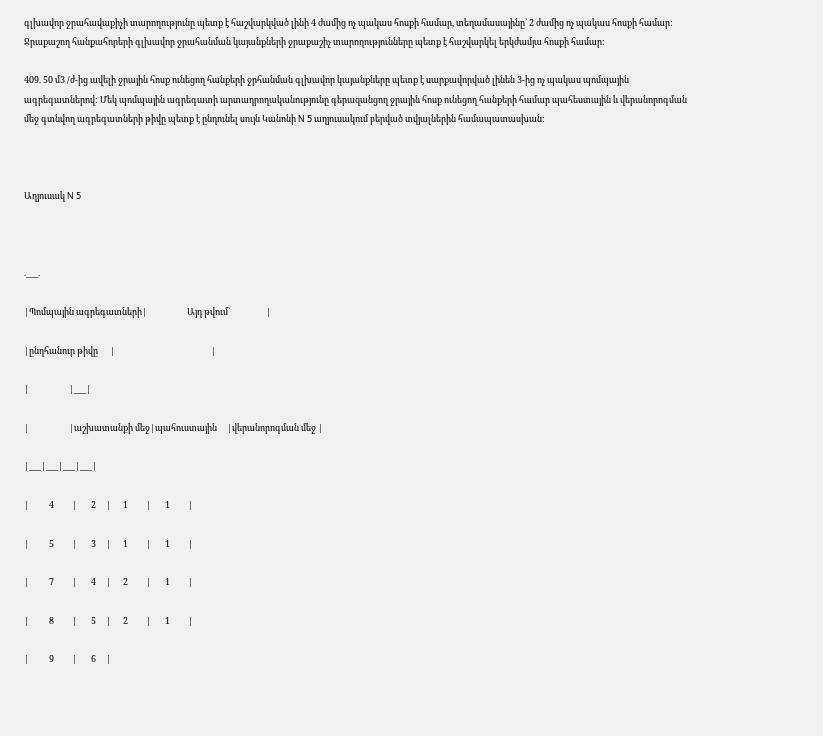գլխավոր ջրահավաքիչի տարողությունը պետք է հաշվարկված լինի 4 ժամից ոչ պակաս հոսքի համար, տեղամասայինը` 2 ժամից ոչ պակաս հոսքի համար: Ջրաքաշող հանքահորերի գլխավոր ջրահանման կայանքների ջրաքաշիչ տարողությունները պետք է հաշվարկել երկժամյա հոսքի համար:

409. 50 մ3 /ժ-ից ավելի ջրային հոսք ունեցող հանքերի ջրհանման գլխավոր կայանքները պետք է սարքավորված լինեն 3-ից ոչ պակաս պոմպային ագրեգատներով: Մեկ պոմպային ագրեգատի արտադրողականությունը գերազանցող ջրային հոսք ունեցող հանքերի համար պահեստային և վերանորոգման մեջ գտնվող ագրեգատների թիվը պետք է ընդունել սույն Կանոնի N 5 աղյուսակում բերված տվյալներին համապատասխան:



Աղյուսակ N 5



.___.

|Պոմպային ագրեգատների|                    Այդ թվում`                  |

|ընդհանուր թիվը      |                                                |

|                    |___|

|                    |աշխատանքի մեջ|պահուստային     |վերանորոգման մեջ |

|___|___|___|___|

|          4         |       2     |      1         |       1         |

|          5         |       3     |      1         |       1         |

|          7         |       4     |      2         |       1         |

|          8         |       5     |      2         |       1         |

|          9         |       6     |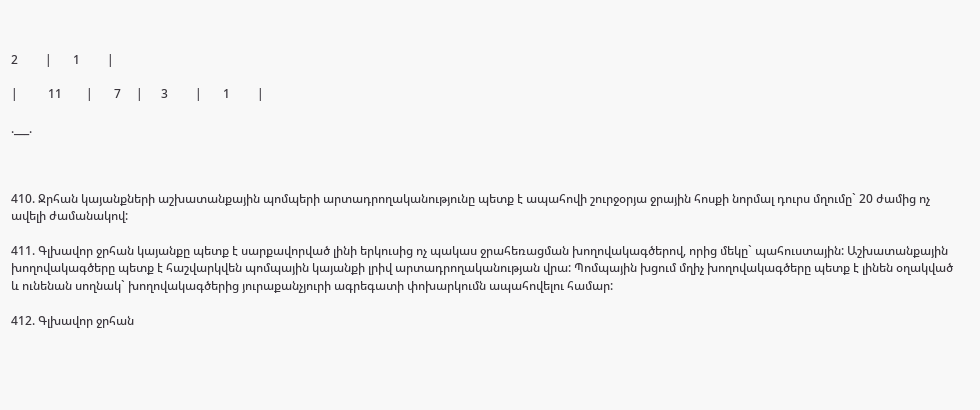2         |       1         |

|          11        |       7     |      3         |       1         |

.___.



410. Ջրհան կայանքների աշխատանքային պոմպերի արտադրողականությունը պետք է ապահովի շուրջօրյա ջրային հոսքի նորմալ դուրս մղումը` 20 ժամից ոչ ավելի ժամանակով:

411. Գլխավոր ջրհան կայանքը պետք է սարքավորված լինի երկուսից ոչ պակաս ջրահեռացման խողովակագծերով, որից մեկը` պահուստային: Աշխատանքային խողովակագծերը պետք է հաշվարկվեն պոմպային կայանքի լրիվ արտադրողականության վրա: Պոմպային խցում մղիչ խողովակագծերը պետք է լինեն օղակված և ունենան սողնակ` խողովակագծերից յուրաքանչյուրի ագրեգատի փոխարկումն ապահովելու համար:

412. Գլխավոր ջրհան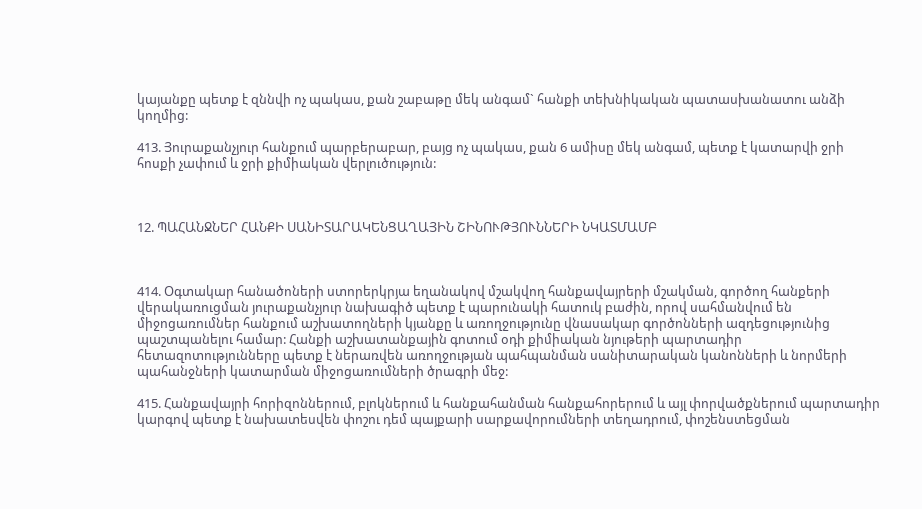կայանքը պետք է զննվի ոչ պակաս, քան շաբաթը մեկ անգամ` հանքի տեխնիկական պատասխանատու անձի կողմից:

413. Յուրաքանչյուր հանքում պարբերաբար, բայց ոչ պակաս, քան 6 ամիսը մեկ անգամ, պետք է կատարվի ջրի հոսքի չափում և ջրի քիմիական վերլուծություն:



12. ՊԱՀԱՆՋՆԵՐ ՀԱՆՔԻ ՍԱՆԻՏԱՐԱԿԵՆՑԱՂԱՅԻՆ ՇԻՆՈՒԹՅՈՒՆՆԵՐԻ ՆԿԱՏՄԱՄԲ



414. Օգտակար հանածոների ստորերկրյա եղանակով մշակվող հանքավայրերի մշակման, գործող հանքերի վերակառուցման յուրաքանչյուր նախագիծ պետք է պարունակի հատուկ բաժին, որով սահմանվում են միջոցառումներ հանքում աշխատողների կյանքը և առողջությունը վնասակար գործոնների ազդեցությունից պաշտպանելու համար: Հանքի աշխատանքային գոտում օդի քիմիական նյութերի պարտադիր հետազոտությունները պետք է ներառվեն առողջության պահպանման սանիտարական կանոնների և նորմերի պահանջների կատարման միջոցառումների ծրագրի մեջ:

415. Հանքավայրի հորիզոններում, բլոկներում և հանքահանման հանքահորերում և այլ փորվածքներում պարտադիր կարգով պետք է նախատեսվեն փոշու դեմ պայքարի սարքավորումների տեղադրում, փոշենստեցման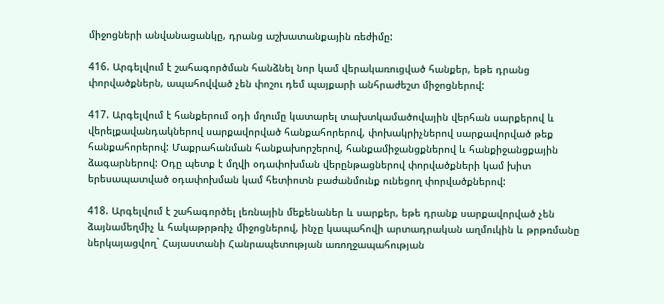միջոցների անվանացանկը, դրանց աշխատանքային ռեժիմը:

416. Արգելվում է շահագործման հանձնել նոր կամ վերակառուցված հանքեր, եթե դրանց փորվածքներն, ապահովված չեն փոշու դեմ պայքարի անհրաժեշտ միջոցներով:

417. Արգելվում է հանքերում օդի մղումը կատարել տախտկամածովային վերհան սարքերով և վերելքավանդակներով սարքավորված հանքահորերով, փոխակրիչներով սարքավորված թեք հանքահորերով: Մաքրահանման հանքախորշերով, հանքամիջանցքներով և հանքիջանցքային ձագարներով: Օդը պետք է մղվի օդափոխման վերընթացներով փորվածքների կամ խիտ երեսապատված օդափոխման կամ հետիոտն բաժանմունք ունեցող փորվածքներով:

418. Արգելվում է շահագործել լեռնային մեքենաներ և սարքեր, եթե դրանք սարքավորված չեն ձայնամեղմիչ և հակաթրթռիչ միջոցներով, ինչը կապահովի արտադրական աղմուկին և թրթռմանը ներկայացվող` Հայաստանի Հանրապետության առողջապահության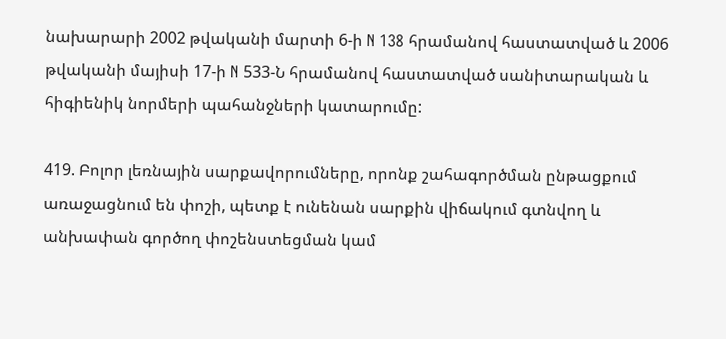նախարարի 2002 թվականի մարտի 6-ի N 138 հրամանով հաստատված և 2006 թվականի մայիսի 17-ի N 533-Ն հրամանով հաստատված սանիտարական և հիգիենիկ նորմերի պահանջների կատարումը:

419. Բոլոր լեռնային սարքավորումները, որոնք շահագործման ընթացքում առաջացնում են փոշի, պետք է ունենան սարքին վիճակում գտնվող և անխափան գործող փոշենստեցման կամ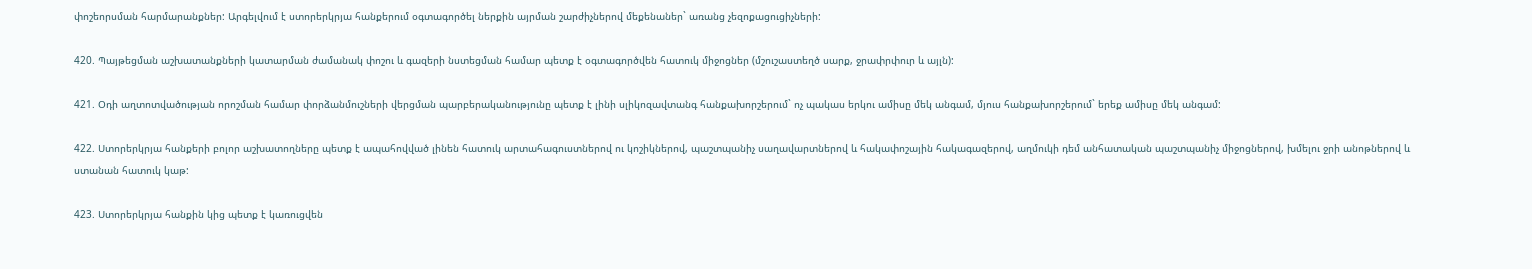փոշեորսման հարմարանքներ: Արգելվում է ստորերկրյա հանքերում օգտագործել ներքին այրման շարժիչներով մեքենաներ` առանց չեզոքացուցիչների:

420. Պայթեցման աշխատանքների կատարման ժամանակ փոշու և գազերի նստեցման համար պետք է օգտագործվեն հատուկ միջոցներ (մշուշաստեղծ սարք, ջրափրփուր և այլն):

421. Օդի աղտոտվածության որոշման համար փորձանմուշների վերցման պարբերականությունը պետք է լինի սլիկոզավտանգ հանքախորշերում` ոչ պակաս երկու ամիսը մեկ անգամ, մյուս հանքախորշերում` երեք ամիսը մեկ անգամ:

422. Ստորերկրյա հանքերի բոլոր աշխատողները պետք է ապահովված լինեն հատուկ արտահագուստներով ու կոշիկներով, պաշտպանիչ սաղավարտներով և հակափոշային հակագազերով, աղմուկի դեմ անհատական պաշտպանիչ միջոցներով, խմելու ջրի անոթներով և ստանան հատուկ կաթ:

423. Ստորերկրյա հանքին կից պետք է կառուցվեն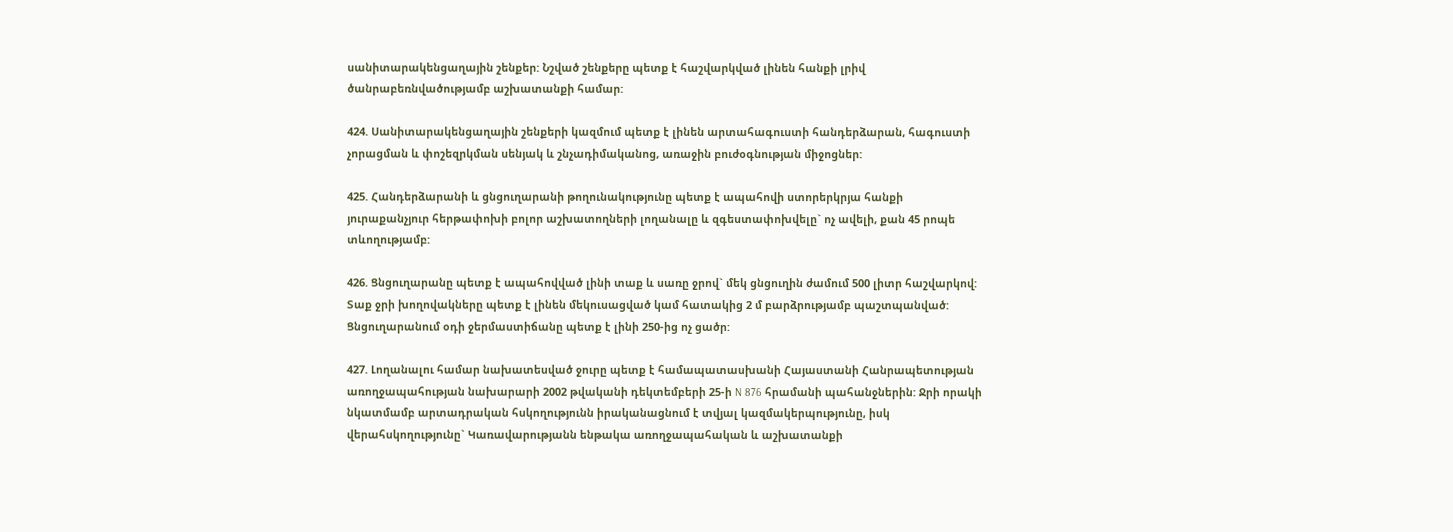սանիտարակենցաղային շենքեր: Նշված շենքերը պետք է հաշվարկված լինեն հանքի լրիվ ծանրաբեռնվածությամբ աշխատանքի համար:

424. Սանիտարակենցաղային շենքերի կազմում պետք է լինեն արտահագուստի հանդերձարան, հագուստի չորացման և փոշեզրկման սենյակ և շնչադիմականոց, առաջին բուժօգնության միջոցներ:

425. Հանդերձարանի և ցնցուղարանի թողունակությունը պետք է ապահովի ստորերկրյա հանքի յուրաքանչյուր հերթափոխի բոլոր աշխատողների լողանալը և զգեստափոխվելը` ոչ ավելի, քան 45 րոպե տևողությամբ:

426. Ցնցուղարանը պետք է ապահովված լինի տաք և սառը ջրով` մեկ ցնցուղին ժամում 500 լիտր հաշվարկով: Տաք ջրի խողովակները պետք է լինեն մեկուսացված կամ հատակից 2 մ բարձրությամբ պաշտպանված: Ցնցուղարանում օդի ջերմաստիճանը պետք է լինի 250-ից ոչ ցածր:

427. Լողանալու համար նախատեսված ջուրը պետք է համապատասխանի Հայաստանի Հանրապետության առողջապահության նախարարի 2002 թվականի դեկտեմբերի 25-ի N 876 հրամանի պահանջներին: Ջրի որակի նկատմամբ արտադրական հսկողությունն իրականացնում է տվյալ կազմակերպությունը, իսկ վերահսկողությունը` Կառավարությանն ենթակա առողջապահական և աշխատանքի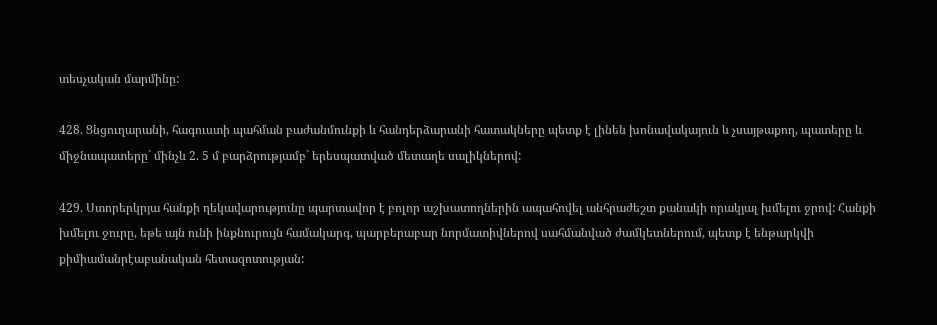տեսչական մարմինը:

428. Ցնցուղարանի, հագուստի պահման բաժանմունքի և հանդերձարանի հատակները պետք է լինեն խոնավակայուն և չսայթաքող, պատերը և միջնապատերը` մինչև 2. 5 մ բարձրությամբ` երեսպատված մետաղե սալիկներով:

429. Ստորերկրյա հանքի ղեկավարությունը պարտավոր է բոլոր աշխատողներին ապահովել անհրաժեշտ քանակի որակյալ խմելու ջրով: Հանքի խմելու ջուրը, եթե այն ունի ինքնուրույն համակարգ, պարբերաբար նորմատիվներով սահմանված ժամկետներում, պետք է ենթարկվի քիմիամանրէաբանական հետազոտության: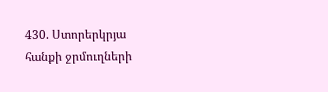430. Ստորերկրյա հանքի ջրմուղների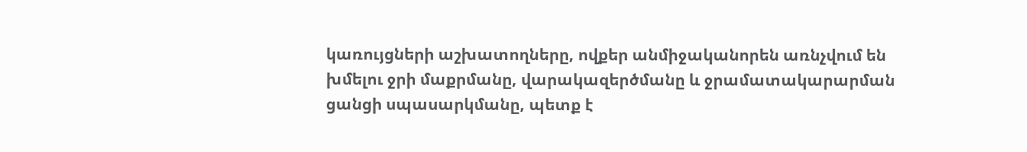կառույցների աշխատողները, ովքեր անմիջականորեն առնչվում են խմելու ջրի մաքրմանը, վարակազերծմանը և ջրամատակարարման ցանցի սպասարկմանը, պետք է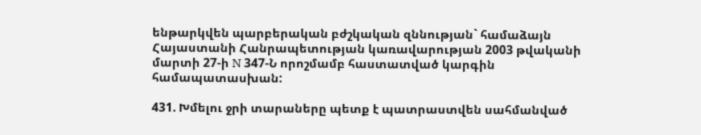ենթարկվեն պարբերական բժշկական զննության` համաձայն Հայաստանի Հանրապետության կառավարության 2003 թվականի մարտի 27-ի N 347-Ն որոշմամբ հաստատված կարգին համապատասխան:

431. Խմելու ջրի տարաները պետք է պատրաստվեն սահմանված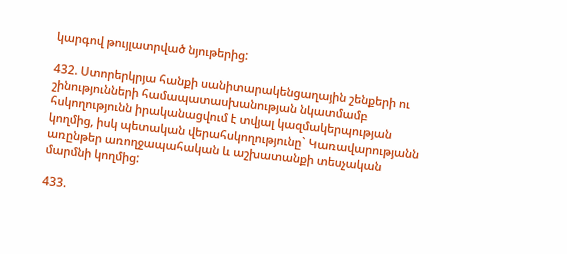կարգով թույլատրված նյութերից:

432. Ստորերկրյա հանքի սանիտարակենցաղային շենքերի ու շինությունների համապատասխանության նկատմամբ հսկողությունն իրականացվում է տվյալ կազմակերպության կողմից, իսկ պետական վերահսկողությունը` Կառավարությանն առընթեր առողջապահական և աշխատանքի տեսչական մարմնի կողմից:

433.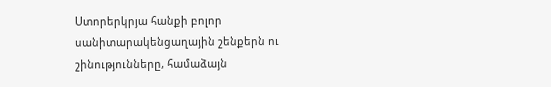Ստորերկրյա հանքի բոլոր սանիտարակենցաղային շենքերն ու շինությունները, համաձայն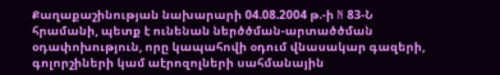Քաղաքաշինության նախարարի 04.08.2004 թ.-ի N 83-Ն հրամանի, պետք է ունենան ներծծման-արտածծման օդափոխություն, որը կապահովի օդում վնասակար գազերի, գոլորշիների կամ աէրոզոլների սահմանային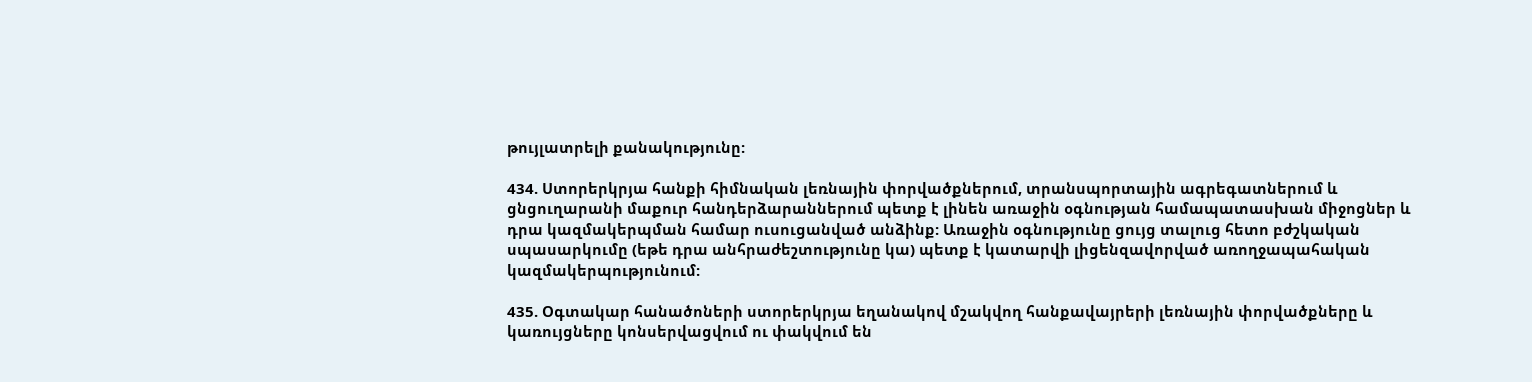թույլատրելի քանակությունը:

434. Ստորերկրյա հանքի հիմնական լեռնային փորվածքներում, տրանսպորտային ագրեգատներում և ցնցուղարանի մաքուր հանդերձարաններում պետք է լինեն առաջին օգնության համապատասխան միջոցներ և դրա կազմակերպման համար ուսուցանված անձինք: Առաջին օգնությունը ցույց տալուց հետո բժշկական սպասարկումը (եթե դրա անհրաժեշտությունը կա) պետք է կատարվի լիցենզավորված առողջապահական կազմակերպությունում:

435. Օգտակար հանածոների ստորերկրյա եղանակով մշակվող հանքավայրերի լեռնային փորվածքները և կառույցները կոնսերվացվում ու փակվում են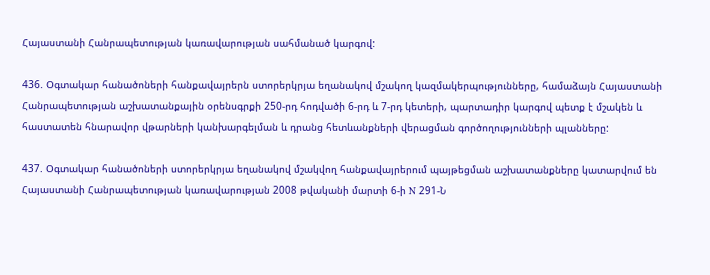Հայաստանի Հանրապետության կառավարության սահմանած կարգով:

436. Օգտակար հանածոների հանքավայրերն ստորերկրյա եղանակով մշակող կազմակերպությունները, համաձայն Հայաստանի Հանրապետության աշխատանքային օրենսգրքի 250-րդ հոդվածի 6-րդ և 7-րդ կետերի, պարտադիր կարգով պետք է մշակեն և հաստատեն հնարավոր վթարների կանխարգելման և դրանց հետևանքների վերացման գործողությունների պլանները:

437. Օգտակար հանածոների ստորերկրյա եղանակով մշակվող հանքավայրերում պայթեցման աշխատանքները կատարվում են Հայաստանի Հանրապետության կառավարության 2008 թվականի մարտի 6-ի N 291-Ն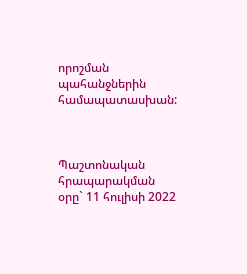որոշման պահանջներին համապատասխան:



Պաշտոնական հրապարակման օրը` 11 հուլիսի 2022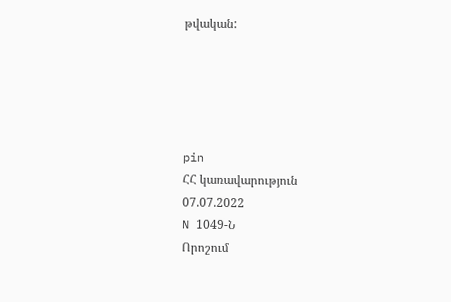թվական:





pin
ՀՀ կառավարություն
07.07.2022
N 1049-Ն
Որոշում